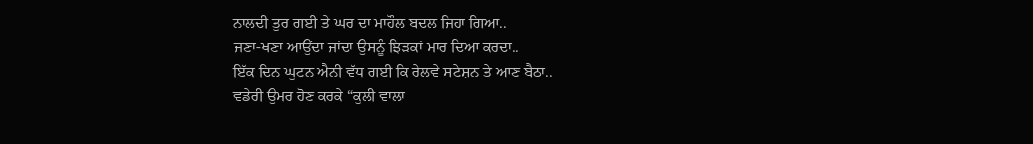ਨਾਲਦੀ ਤੁਰ ਗਈ ਤੇ ਘਰ ਦਾ ਮਾਹੌਲ ਬਦਲ ਜਿਹਾ ਗਿਆ..
ਜਣਾ-ਖਣਾ ਆਉਂਦਾ ਜਾਂਦਾ ਉਸਨੂੰ ਝਿੜਕਾਂ ਮਾਰ ਦਿਆ ਕਰਦਾ..
ਇੱਕ ਦਿਨ ਘੁਟਨ ਐਨੀ ਵੱਧ ਗਈ ਕਿ ਰੇਲਵੇ ਸਟੇਸ਼ਨ ਤੇ ਆਣ ਬੈਠਾ..
ਵਡੇਰੀ ਉਮਰ ਹੋਣ ਕਰਕੇ “ਕੁਲੀ ਵਾਲਾ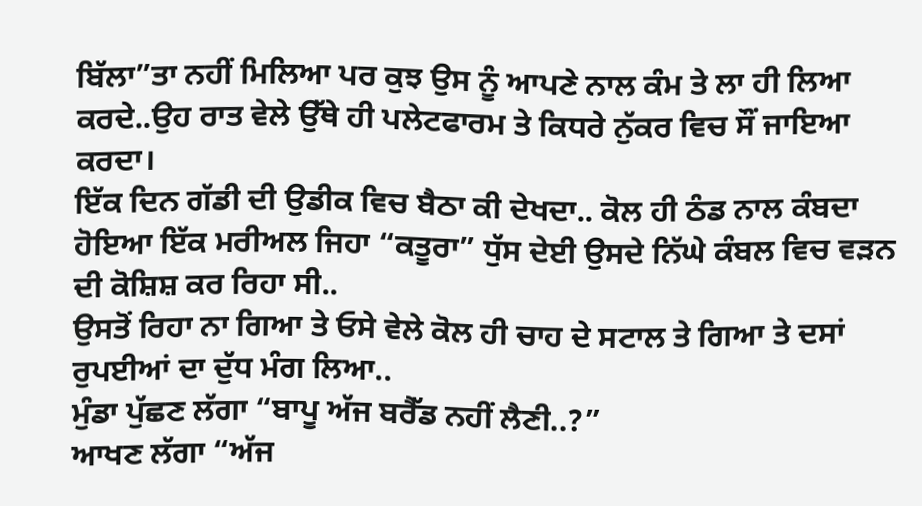ਬਿੱਲਾ”ਤਾ ਨਹੀਂ ਮਿਲਿਆ ਪਰ ਕੁਝ ਉਸ ਨੂੰ ਆਪਣੇ ਨਾਲ ਕੰਮ ਤੇ ਲਾ ਹੀ ਲਿਆ ਕਰਦੇ..ਉਹ ਰਾਤ ਵੇਲੇ ਉੱਥੇ ਹੀ ਪਲੇਟਫਾਰਮ ਤੇ ਕਿਧਰੇ ਨੁੱਕਰ ਵਿਚ ਸੌਂ ਜਾਇਆ ਕਰਦਾ।
ਇੱਕ ਦਿਨ ਗੱਡੀ ਦੀ ਉਡੀਕ ਵਿਚ ਬੈਠਾ ਕੀ ਦੇਖਦਾ.. ਕੋਲ ਹੀ ਠੰਡ ਨਾਲ ਕੰਬਦਾ ਹੋਇਆ ਇੱਕ ਮਰੀਅਲ ਜਿਹਾ “ਕਤੂਰਾ” ਧੁੱਸ ਦੇਈ ਉਸਦੇ ਨਿੱਘੇ ਕੰਬਲ ਵਿਚ ਵੜਨ ਦੀ ਕੋਸ਼ਿਸ਼ ਕਰ ਰਿਹਾ ਸੀ..
ਉਸਤੋਂ ਰਿਹਾ ਨਾ ਗਿਆ ਤੇ ਓਸੇ ਵੇਲੇ ਕੋਲ ਹੀ ਚਾਹ ਦੇ ਸਟਾਲ ਤੇ ਗਿਆ ਤੇ ਦਸਾਂ ਰੁਪਈਆਂ ਦਾ ਦੁੱਧ ਮੰਗ ਲਿਆ..
ਮੁੰਡਾ ਪੁੱਛਣ ਲੱਗਾ “ਬਾਪੂ ਅੱਜ ਬਰੈੱਡ ਨਹੀਂ ਲੈਣੀ..?”
ਆਖਣ ਲੱਗਾ “ਅੱਜ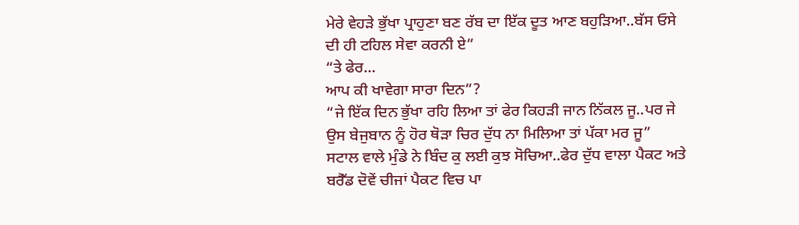ਮੇਰੇ ਵੇਹੜੇ ਭੁੱਖਾ ਪ੍ਰਾਹੁਣਾ ਬਣ ਰੱਬ ਦਾ ਇੱਕ ਦੂਤ ਆਣ ਬਹੁੜਿਆ..ਬੱਸ ਓਸੇ ਦੀ ਹੀ ਟਹਿਲ ਸੇਵਾ ਕਰਨੀ ਏ”
“ਤੇ ਫੇਰ...
ਆਪ ਕੀ ਖਾਵੇਗਾ ਸਾਰਾ ਦਿਨ”?
“ਜੇ ਇੱਕ ਦਿਨ ਭੁੱਖਾ ਰਹਿ ਲਿਆ ਤਾਂ ਫੇਰ ਕਿਹੜੀ ਜਾਨ ਨਿੱਕਲ ਜੂ..ਪਰ ਜੇ ਉਸ ਬੇਜੁਬਾਨ ਨੂੰ ਹੋਰ ਥੋੜਾ ਚਿਰ ਦੁੱਧ ਨਾ ਮਿਲਿਆ ਤਾਂ ਪੱਕਾ ਮਰ ਜੂ”
ਸਟਾਲ ਵਾਲੇ ਮੁੰਡੇ ਨੇ ਬਿੰਦ ਕੁ ਲਈ ਕੁਝ ਸੋਚਿਆ..ਫੇਰ ਦੁੱਧ ਵਾਲਾ ਪੈਕਟ ਅਤੇ ਬਰੈੱਡ ਦੋਵੇਂ ਚੀਜਾਂ ਪੈਕਟ ਵਿਚ ਪਾ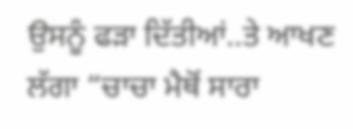ਉਸਨੂੰ ਫੜਾ ਦਿੱਤੀਆਂ..ਤੇ ਆਖਣ ਲੱਗਾ “ਚਾਚਾ ਮੈਥੋਂ ਸਾਰਾ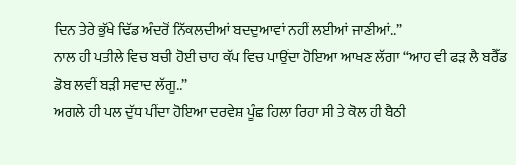ਦਿਨ ਤੇਰੇ ਭੁੱਖੇ ਢਿੱਡ ਅੰਦਰੋਂ ਨਿੱਕਲਦੀਆਂ ਬਦਦੁਆਵਾਂ ਨਹੀਂ ਲਈਆਂ ਜਾਣੀਆਂ..”
ਨਾਲ ਹੀ ਪਤੀਲੇ ਵਿਚ ਬਚੀ ਹੋਈ ਚਾਹ ਕੱਪ ਵਿਚ ਪਾਉਂਦਾ ਹੋਇਆ ਆਖਣ ਲੱਗਾ “ਆਹ ਵੀ ਫੜ ਲੈ ਬਰੈੱਡ ਡੋਬ ਲਵੀਂ ਬੜੀ ਸਵਾਦ ਲੱਗੂ..”
ਅਗਲੇ ਹੀ ਪਲ ਦੁੱਧ ਪੀਂਦਾ ਹੋਇਆ ਦਰਵੇਸ਼ ਪੂੰਛ ਹਿਲਾ ਰਿਹਾ ਸੀ ਤੇ ਕੋਲ ਹੀ ਬੈਠੀ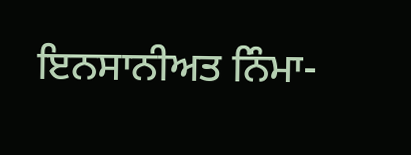ਇਨਸਾਨੀਅਤ ਨਿੰਮਾ-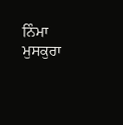ਨਿੰਮਾ ਮੁਸਕੁਰਾ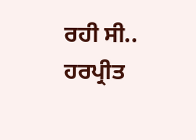ਰਹੀ ਸੀ..
ਹਰਪ੍ਰੀਤ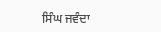ਸਿੰਘ ਜਵੰਦਾ